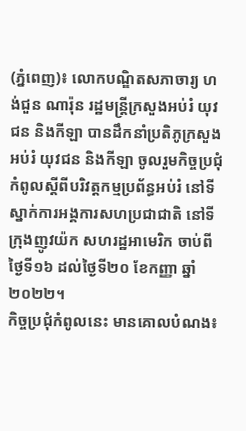(ភ្នំពេញ)៖ លោកបណ្ឌិតសភាចារ្យ ហង់ជួន ណារ៉ុន រដ្ឋមន្ត្រីក្រសួងអប់រំ យុវជន និងកីឡា បានដឹកនាំប្រតិភូក្រសួងអប់រំ យុវជន និងកីឡា ចូលរួមកិច្ចប្រជុំកំពូលស្តីពីបរិវត្តកម្មប្រព័ន្ធអប់រំ នៅទីស្នាក់ការអង្គការសហប្រជាជាតិ នៅទីក្រុងញូវយ៉ក សហរដ្ឋអាមេរិក ចាប់ពីថ្ងៃទី១៦ ដល់ថ្ងៃទី២០ ខែកញ្ញា ឆ្នាំ២០២២។
កិច្ចប្រជុំកំពូលនេះ មានគោលបំណង៖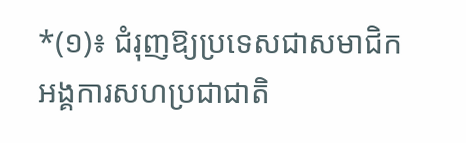*(១)៖ ជំរុញឱ្យប្រទេសជាសមាជិកអង្គការសហប្រជាជាតិ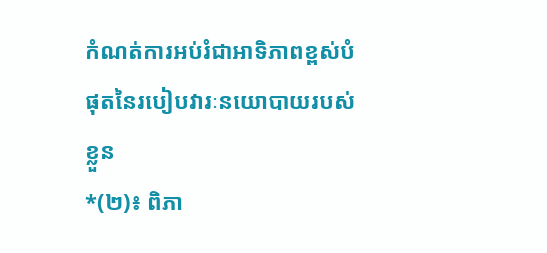កំណត់ការអប់រំជាអាទិភាពខ្ពស់បំផុតនៃរបៀបវារៈនយោបាយរបស់ខ្លួន
*(២)៖ ពិភា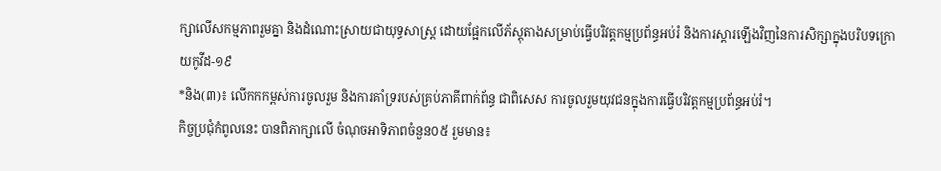ក្សាលើសកម្មភាពរួមគ្នា និងដំណោះស្រាយជាយុទ្ធសាស្រ្ត ដោយផ្អែកលើភ័ស្តុតាងសម្រាប់ធ្វើបរិវត្តកម្មប្រព័ន្ធអប់រំ និងការស្តារឡើងវិញនៃការសិក្សាក្នុងបរិបទក្រោយកូវីដ-១៩
*និង(៣)៖ លើកកកម្ពស់ការចូលរួម និងការគាំទ្ររបស់គ្រប់ភាគីពាក់ព័ន្ធ ជាពិសេស ការចូលរួមយុវជនក្នុងការធ្វើបរិវត្តកម្មប្រព័ន្ធអប់រំ។
កិច្ចប្រជុំកំពូលនេះ បានពិភាក្សាលើ ចំណុចអាទិភាពចំនួន០៥ រួមមាន៖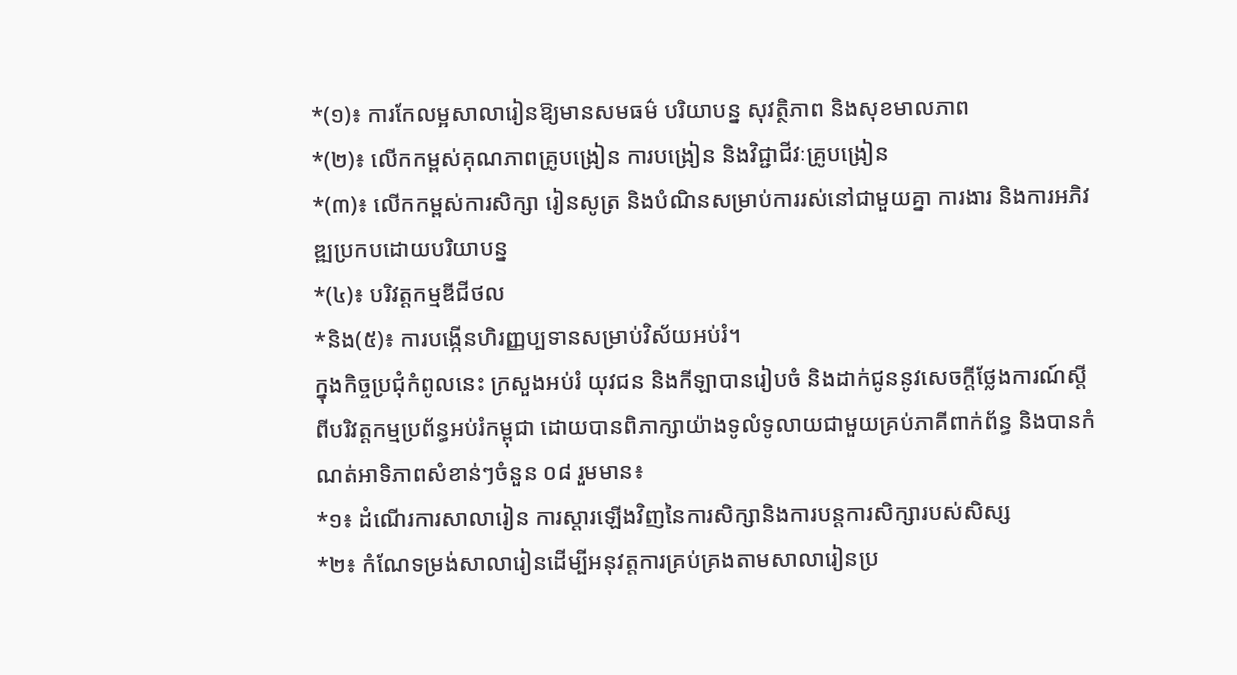*(១)៖ ការកែលម្អសាលារៀនឱ្យមានសមធម៌ បរិយាបន្ន សុវត្ថិភាព និងសុខមាលភាព
*(២)៖ លើកកម្ពស់គុណភាពគ្រូបង្រៀន ការបង្រៀន និងវិជ្ជាជីវៈគ្រូបង្រៀន
*(៣)៖ លើកកម្ពស់ការសិក្សា រៀនសូត្រ និងបំណិនសម្រាប់ការរស់នៅជាមួយគ្នា ការងារ និងការអភិវឌ្ឍប្រកបដោយបរិយាបន្ន
*(៤)៖ បរិវត្តកម្មឌីជីថល
*និង(៥)៖ ការបង្កើនហិរញ្ញប្បទានសម្រាប់វិស័យអប់រំ។
ក្នុងកិច្ចប្រជុំកំពូលនេះ ក្រសួងអប់រំ យុវជន និងកីឡាបានរៀបចំ និងដាក់ជូននូវសេចក្តីថ្លែងការណ៍ស្តីពីបរិវត្តកម្មប្រព័ន្ធអប់រំកម្ពុជា ដោយបានពិភាក្សាយ៉ាងទូលំទូលាយជាមួយគ្រប់ភាគីពាក់ព័ន្ធ និងបានកំណត់អាទិភាពសំខាន់ៗចំនួន ០៨ រួមមាន៖
*១៖ ដំណើរការសាលារៀន ការស្តារឡើងវិញនៃការសិក្សានិងការបន្តការសិក្សារបស់សិស្ស
*២៖ កំណែទម្រង់សាលារៀនដើម្បីអនុវត្តការគ្រប់គ្រងតាមសាលារៀនប្រ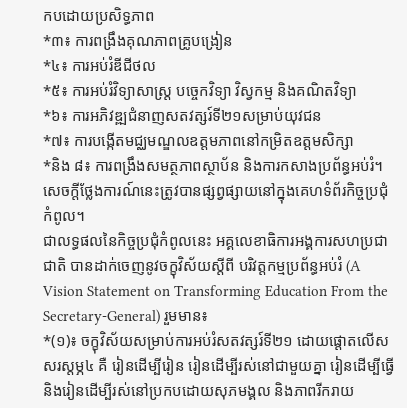កបដោយប្រសិទ្ធភាព
*៣៖ ការពង្រឹងគុណភាពគ្រូបង្រៀន
*៤៖ ការអប់រំឌីជីថល
*៥៖ ការអប់រំវិទ្យាសាស្រ្ត បច្ចេកវិទ្យា វិស្វកម្ម និងគណិតវិទ្យា
*៦៖ ការអភិវឌ្ឍជំនាញសតវត្សរ៍ទី២១សម្រាប់យុវជន
*៧៖ ការបង្កើតមជ្ឈមណ្ឌលឧត្តមភាពនៅកម្រិតឧត្តមសិក្សា
*និង ៨៖ ការពង្រឹងសមត្ថភាពស្ថាប័ន និងការកសាងប្រព័ន្ធអប់រំ។ សេចក្តីថ្លែងការណ៍នេះត្រូវបានផ្សព្វផ្សាយនៅក្នុងគេហទំព័រកិច្ចប្រជុំកំពូល។
ជាលទ្ធផលនៃកិច្ចប្រជុំកំពូលនេះ អគ្គលេខាធិការអង្គការសហប្រជាជាតិ បានដាក់ចេញនូវចក្ខុវិស័យស្តីពី បរិវត្តកម្មប្រព័ន្ធអប់រំ (A Vision Statement on Transforming Education From the Secretary-General) រួមមាន៖
*(១)៖ ចក្ខុវិស័យសម្រាប់ការអប់រំសតវត្សរ៍ទី២១ ដោយផ្តោតលើសសរស្តម្ភ៤ គឺ រៀនដើម្បីរៀន រៀនដើម្បីរស់នៅជាមួយគ្នា រៀនដើម្បីធ្វើ និងរៀនដើម្បីរស់នៅប្រកបដោយសុភមង្គល និងភាពរីករាយ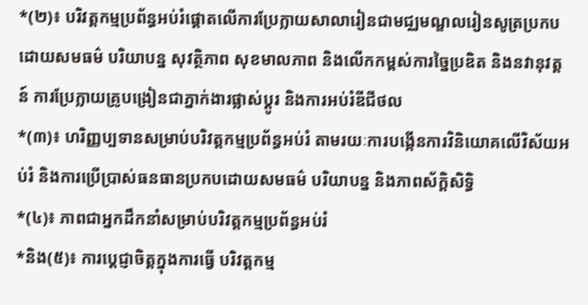*(២)៖ បរិវត្តកម្មប្រព័ន្ធអប់រំផ្តោតលើការប្រែក្លាយសាលារៀនជាមជ្ឈមណ្ឌលរៀនសូត្រប្រកបដោយសមធម៌ បរិយាបន្ន សុវត្ថិភាព សុខមាលភាព និងលើកកម្ពស់ការច្នៃប្រឌិត និងនវានុវត្តន៍ ការប្រែក្លាយគ្រូបង្រៀនជាភ្នាក់ងារផ្លាស់ប្តូរ និងការអប់រំឌីជីថល
*(៣)៖ ហរិញ្ញប្បទានសម្រាប់បរិវត្តកម្មប្រព័ន្ធអប់រំ តាមរយៈការបង្កើនការវិនិយោគលើវិស័យអប់រំ និងការប្រើប្រាស់ធនធានប្រកបដោយសមធម៌ បរិយាបន្ន និងភាពស័ក្តិសិទ្ធិ
*(៤)៖ ភាពជាអ្នកដឹកនាំសម្រាប់បរិវត្តកម្មប្រព័ន្ធអប់រំ
*និង(៥)៖ ការប្តេជ្ញាចិត្តក្នុងការធ្វើ បរិវត្តកម្ម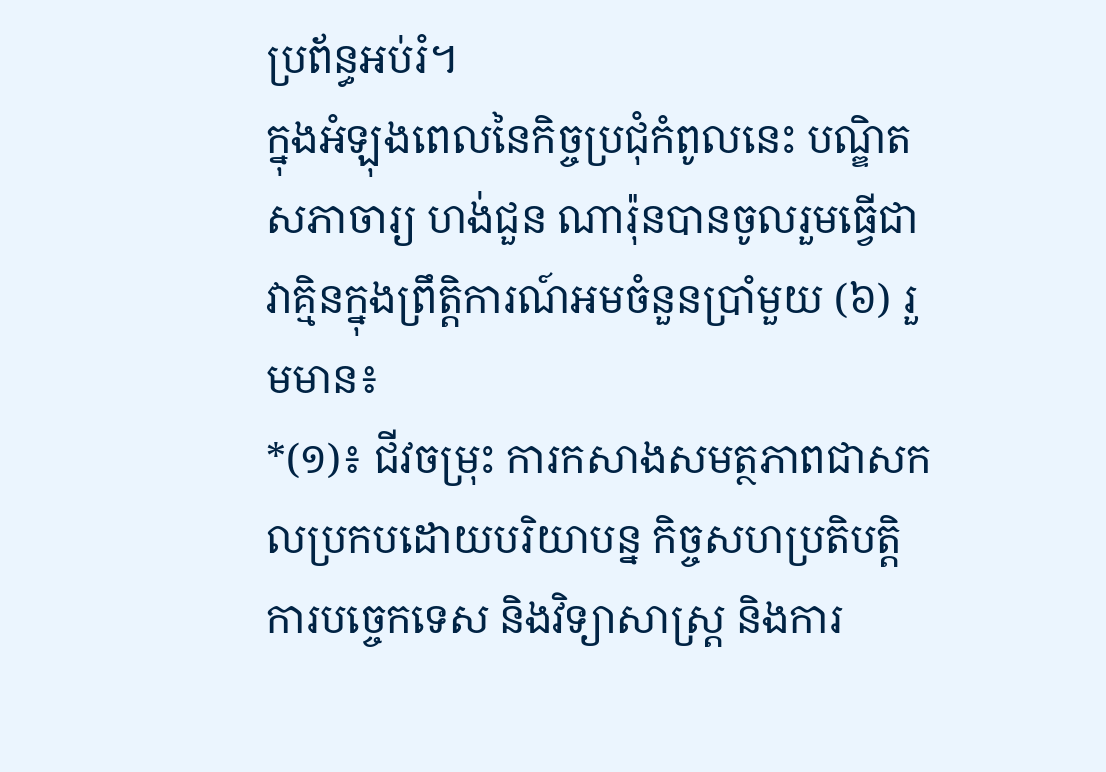ប្រព័ន្ធអប់រំ។
ក្នុងអំឡុងពេលនៃកិច្ចប្រជុំកំពូលនេះ បណ្ឌិតសភាចារ្យ ហង់ជួន ណារ៉ុនបានចូលរួមធ្វើជាវាគ្មិនក្នុងព្រឹតិ្តការណ៍អមចំនួនប្រាំមួយ (៦) រួមមាន៖
*(១)៖ ជីវចម្រុះ ការកសាងសមត្ថភាពជាសកលប្រកបដោយបរិយាបន្ន កិច្ចសហប្រតិបត្តិការបច្ចេកទេស និងវិទ្យាសាស្រ្ត និងការ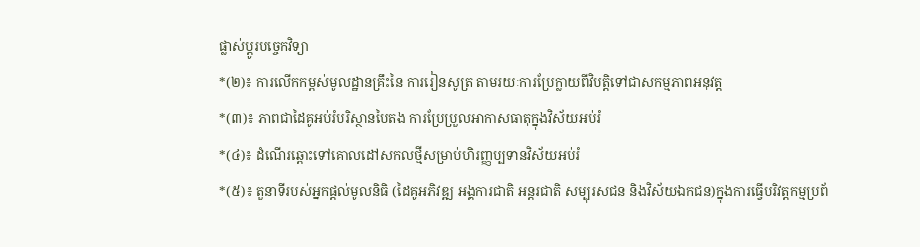ផ្លាស់ប្តូរបច្ចេកវិទ្យា
*(២)៖ ការលើកកម្ពស់មូលដ្ឋានគ្រឹះនៃ ការរៀនសូត្រ តាមរយៈការប្រែក្លាយពីវិបត្តិទៅជាសកម្មភាពអនុវត្ត
*(៣)៖ ភាពជាដៃគូអប់រំបរិស្ថានបៃតង ការប្រែប្រួលអាកាសធាតុក្នុងវិស័យអប់រំ
*(៤)៖ ដំណើរឆ្ពោះទៅគោលដៅសកលថ្មីសម្រាប់ហិរញ្ញប្បទានវិស័យអប់រំ
*(៥)៖ តួនាទីរបស់អ្នកផ្តល់មូលនិធិ (ដៃគូអភិវឌ្ឍ អង្គការជាតិ អន្តរជាតិ សម្បុរសជន និងវិស័យឯកជន)ក្នុងការធ្វើបរិវត្តកម្មប្រព័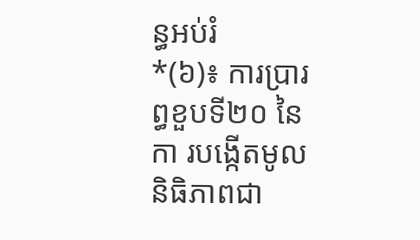ន្ធអប់រំ
*(៦)៖ ការប្រារព្ធខួបទី២០ នៃកា របង្កើតមូលនិធិភាពជា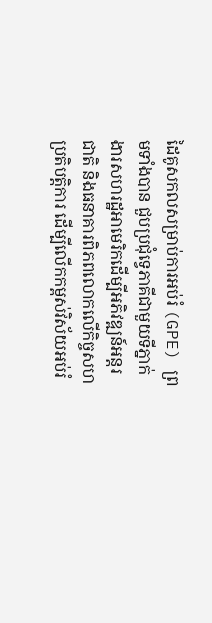ដៃគូសកលសម្រាប់ការអប់រំ (GPE) ព្រមទាំងបាន ជួបប្រជុំទ្វេភាគីជាមួយទីភ្នាក់ងារសហរដ្ឋអាមេរិកដើម្បីអភិវឌ្ឍន៍អន្តរជាតិ និងធនាគារពិភពលោកលើកិច្ចសហប្រតិបត្តិការ ដើម្បីលើកកម្ពស់វិស័យអប់រំ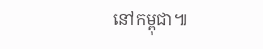នៅកម្ពុជា៕